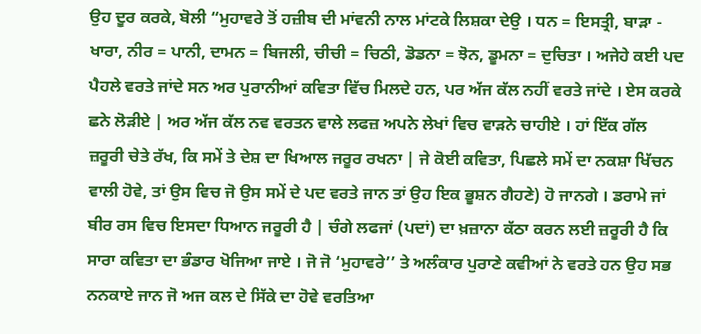ਉਹ ਦੂਰ ਕਰਕੇ, ਬੋਲੀ “ਮੁਹਾਵਰੇ ਤੋਂ ਹਜ਼ੀਬ ਦੀ ਮਾਂਵਨੀ ਨਾਲ ਮਾਂਟਕੇ ਲਿਸ਼ਕਾ ਦੇਉ । ਧਨ = ਇਸਤ੍ਰੀ, ਬਾੜਾ - ਖਾਰਾ, ਨੀਰ = ਪਾਨੀ, ਦਾਮਨ = ਬਿਜਲੀ, ਚੀਚੀ = ਚਿਠੀ, ਡੋਡਨਾ = ਝੋਨ, ਡੂਮਨਾ = ਦੁਚਿਤਾ । ਅਜੇਹੇ ਕਈ ਪਦ ਪੈਹਲੇ ਵਰਤੇ ਜਾਂਦੇ ਸਨ ਅਰ ਪੁਰਾਨੀਆਂ ਕਵਿਤਾ ਵਿੱਚ ਮਿਲਦੇ ਹਨ, ਪਰ ਅੱਜ ਕੱਲ ਨਹੀਂ ਵਰਤੇ ਜਾਂਦੇ । ਏਸ ਕਰਕੇ ਛਨੇ ਲੋੜੀਏ | ਅਰ ਅੱਜ ਕੱਲ ਨਵ ਵਰਤਨ ਵਾਲੇ ਲਫਜ਼ ਅਪਨੇ ਲੇਖਾਂ ਵਿਚ ਵਾੜਨੇ ਚਾਹੀਏ । ਹਾਂ ਇੱਕ ਗੱਲ ਜ਼ਰੂਰੀ ਚੇਤੇ ਰੱਖ, ਕਿ ਸਮੇਂ ਤੇ ਦੇਸ਼ ਦਾ ਖਿਆਲ ਜਰੂਰ ਰਖਨਾ | ਜੇ ਕੋਈ ਕਵਿਤਾ, ਪਿਛਲੇ ਸਮੇਂ ਦਾ ਨਕਸ਼ਾ ਖਿੱਚਨ ਵਾਲੀ ਹੋਵੇ, ਤਾਂ ਉਸ ਵਿਚ ਜੋ ਉਸ ਸਮੇਂ ਦੇ ਪਦ ਵਰਤੇ ਜਾਨ ਤਾਂ ਉਹ ਇਕ ਭੂਸ਼ਨ ਗੈਹਣੇ) ਹੋ ਜਾਨਗੇ । ਡਰਾਮੇ ਜਾਂ ਬੀਰ ਰਸ ਵਿਚ ਇਸਦਾ ਧਿਆਨ ਜਰੂਰੀ ਹੈ | ਚੰਗੇ ਲਫਜਾਂ (ਪਦਾਂ) ਦਾ ਖ਼ਜ਼ਾਨਾ ਕੱਠਾ ਕਰਨ ਲਈ ਜ਼ਰੂਰੀ ਹੈ ਕਿ ਸਾਰਾ ਕਵਿਤਾ ਦਾ ਭੰਡਾਰ ਖੋਜਿਆ ਜਾਏ । ਜੋ ਜੋ ‘ਮੁਹਾਵਰੇ’’ ਤੇ ਅਲੰਕਾਰ ਪੁਰਾਣੇ ਕਵੀਆਂ ਨੇ ਵਰਤੇ ਹਨ ਉਹ ਸਭ ਨਨਕਾਏ ਜਾਨ ਜੋ ਅਜ ਕਲ ਦੇ ਸਿੱਕੇ ਦਾ ਹੋਵੇ ਵਰਤਿਆ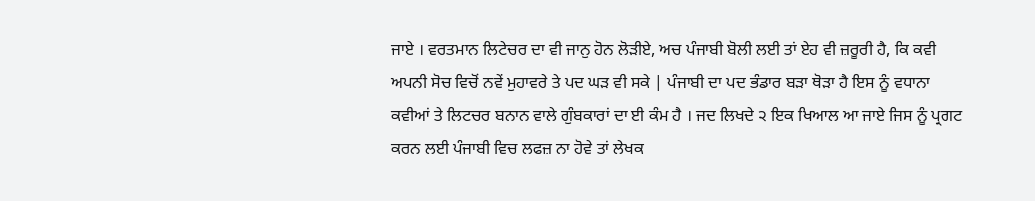ਜਾਏ । ਵਰਤਮਾਨ ਲਿਟੇਚਰ ਦਾ ਵੀ ਜਾਨੁ ਹੋਨ ਲੋੜੀਏ, ਅਚ ਪੰਜਾਬੀ ਬੋਲੀ ਲਈ ਤਾਂ ਏਹ ਵੀ ਜ਼ਰੂਰੀ ਹੈ, ਕਿ ਕਵੀ ਅਪਨੀ ਸੋਚ ਵਿਚੋਂ ਨਵੇਂ ਮੁਹਾਵਰੇ ਤੇ ਪਦ ਘੜ ਵੀ ਸਕੇ | ਪੰਜਾਬੀ ਦਾ ਪਦ ਭੰਡਾਰ ਬੜਾ ਥੋੜਾ ਹੈ ਇਸ ਨੂੰ ਵਧਾਨਾ ਕਵੀਆਂ ਤੇ ਲਿਟਚਰ ਬਨਾਨ ਵਾਲੇ ਗੁੰਬਕਾਰਾਂ ਦਾ ਈ ਕੰਮ ਹੈ । ਜਦ ਲਿਖਦੇ ੨ ਇਕ ਖਿਆਲ ਆ ਜਾਏ ਜਿਸ ਨੂੰ ਪ੍ਰਗਟ ਕਰਨ ਲਈ ਪੰਜਾਬੀ ਵਿਚ ਲਫਜ਼ ਨਾ ਹੋਵੇ ਤਾਂ ਲੇਖਕ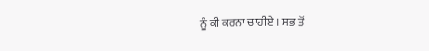ਨੂੰ ਕੀ ਕਰਨਾ ਚਾਹੀਏ । ਸਭ ਤੋਂ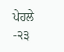ਪੇਹਲੇ -੨੩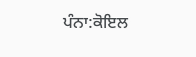ਪੰਨਾ:ਕੋਇਲ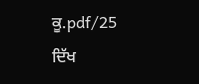ਕੂ.pdf/25
ਦਿੱਖ